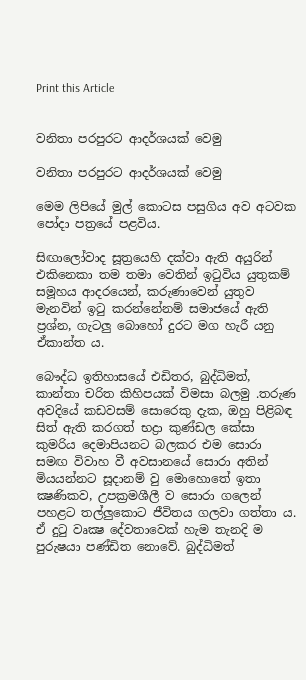Print this Article


වනිතා පරපුරට ආදර්ශයක් වෙමු

වනිතා පරපුරට ආදර්ශයක් වෙමු

මෙම ලිපියේ මුල් කොටස පසුගිය අව අටවක පෝදා පත්‍රයේ පළවිය.

සිඟාලෝවාද සූත්‍රයෙහි දක්වා ඇති අයුරින් එකිනෙකා තම තමා වෙතින් ඉටුවිය යුතුකම් සමූහය ආදරයෙන්, කරුණාවෙන් යුතුව මැනවින් ඉටු කරන්නේනම් සමාජයේ ඇති ප්‍රශ්න, ගැටලු බොහෝ දුරට මග හැරී යනු ඒකාන්ත ය.

බෞද්ධ ඉතිහාසයේ එඩිතර, බුද්ධිමත්, කාන්තා චරිත කිහිපයක් විමසා බලමු .තරුණ අවදියේ කඩවසම් සොරෙකු දැක, ඔහු පිළිබඳ සිත් ඇති කරගත් භද්‍රා කුණ්ඩල කේසා කුමරිය දෙමාපියනට බලකර එම සොරා සමඟ විවාහ වී අවසානයේ සොරා අතින් මියයන්නට සූදානම් වු මොහොතේ ඉතා ක්‍ෂණිකව, උපක්‍රමශීලී ව සොරා ගලෙන් පහළට තල්ලුකොට ජීවිතය ගලවා ගත්තා ය. ඒ දුටු වෘක්‍ෂ දේවතාවෙක් හැම තැනදි ම පුරුෂයා පණ්ඩිත නොවේ. බුද්ධිමත්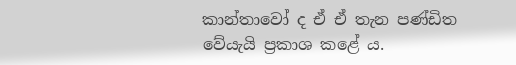කාන්තාවෝ ද ඒ ඒ තැන පණ්ඩිත වේයැයි ප්‍රකාශ කළේ ය.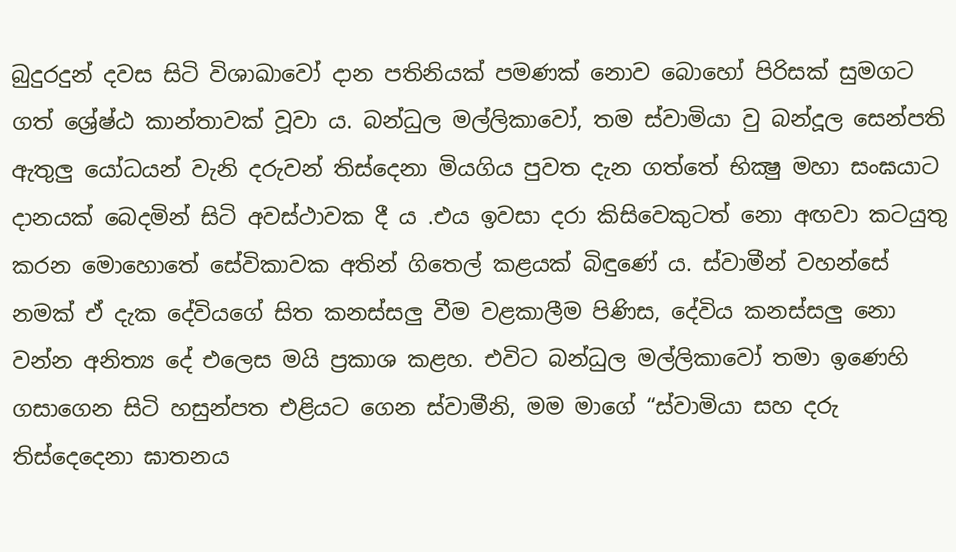බුදුරදුන් දවස සිටි විශාඛාවෝ දාන පතිනියක් පමණක් නොව බොහෝ පිරිසක් සුමගට ගත් ශ්‍රේෂ්ඨ කාන්තාවක් වූවා ය. බන්ධුල මල්ලිකාවෝ, තම ස්වාමියා වු බන්දූල සෙන්පති ඇතුලු යෝධයන් වැනි දරුවන් තිස්දෙනා මියගිය පුවත දැන ගත්තේ භික්‍ෂු මහා සංඝයාට දානයක් බෙදමින් සිටි අවස්ථාවක දී ය .එය ඉවසා දරා කිසිවෙකුටත් නො අඟවා කටයුතු කරන මොහොතේ සේවිකාවක අතින් ගිතෙල් කළයක් බිඳුණේ ය. ස්වාමීන් වහන්සේ නමක් ඒ දැක දේවියගේ සිත කනස්සලු වීම වළකාලීම පිණිස, දේවිය කනස්සලු නො වන්න අනිත්‍ය දේ එලෙස මයි ප්‍රකාශ කළහ. එවිට බන්ධුල මල්ලිකාවෝ තමා ඉණෙහි ගසාගෙන සිටි හසුන්පත එළියට ගෙන ස්වාමීනි, මම මාගේ “ස්වාමියා සහ දරු තිස්දෙදෙනා ඝාතනය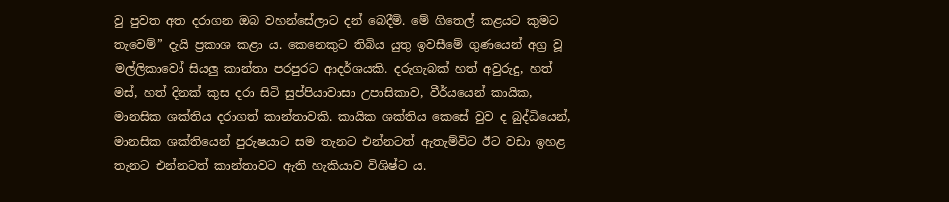වු පුවත අත දරාගන ඔබ වහන්සේලාට දන් බෙදීමි. මේ ගිතෙල් කළයට කුමට තැවෙම්” දැයි ප්‍රකාශ කළා ය. කෙනෙකුට තිබිය යුතු ඉවසීමේ ගුණයෙන් අග්‍ර වූ මල්ලිකාවෝ සියලු කාන්තා පරපුරට ආදර්ශයකි. දරුගැබක් හත් අවුරුදු, හත් මස්, හත් දිනක් කුස දරා සිටි සුප්පියාවාසා උපාසිකාව, වීර්යයෙන් කායික, මානසික ශක්තිය දරාගත් කාන්තාවකි. කායික ශක්තිය කෙසේ වුව ද බුද්ධියෙන්, මානසික ශක්තියෙන් පුරුෂයාට සම තැනට එන්නටත් ඇතැම්විට ඊට වඩා ඉහළ තැනට එන්නටත් කාන්තාවට ඇති හැකියාව විශිෂ්ට ය.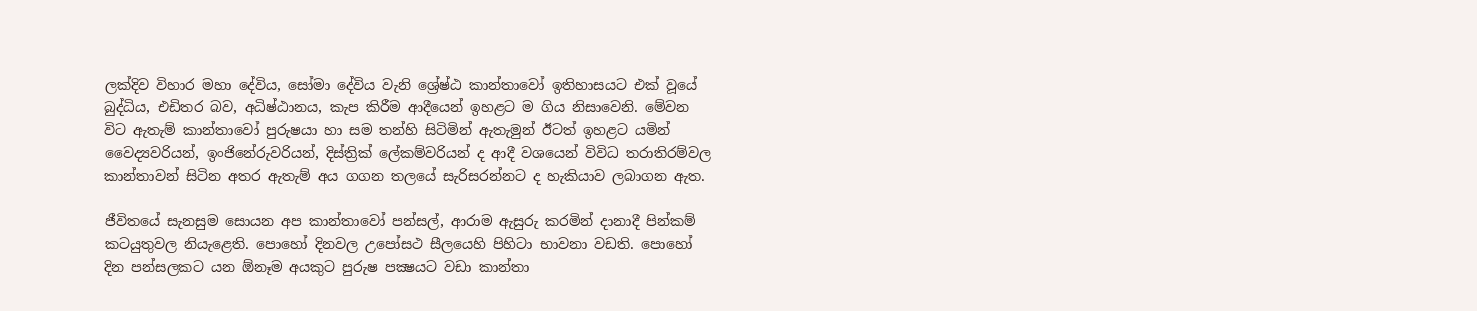ලක්දිව විහාර මහා දේවිය, සෝමා දේවිය වැනි ශ්‍රේෂ්ඨ කාන්තාවෝ ඉතිහාසයට එක් වූයේ බුද්ධිය, එඩිතර බව, අධිෂ්ඨානය, කැප කිරීම ආදීයෙන් ඉහළට ම ගිය නිසාවෙනි. මේවන විට ඇතැම් කාන්තාවෝ පුරුෂයා හා සම තන්හි සිටිමින් ඇතැමුන් ඊටත් ඉහළට යමින් වෛද්‍යවරියන්, ඉංජිනේරුවරියන්, දිස්ත්‍රික් ලේකම්වරියන් ද ආදී වශයෙන් විවිධ තරාතිරම්වල කාන්තාවන් සිටින අතර ඇතැම් අය ගගන තලයේ සැරිසරන්නට ද හැකියාව ලබාගන ඇත.

ජීවිතයේ සැනසුම සොයන අප කාන්තාවෝ පන්සල්, ආරාම ඇසුරු කරමින් දානාදී පින්කම් කටයුතුවල නියැළෙති. පොහෝ දිනවල උපෝසථ සීලයෙහි පිහිටා භාවනා වඩති. පොහෝ දින පන්සලකට යන ඕනෑම අයකුට පුරුෂ පක්‍ෂයට වඩා කාන්තා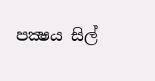පක්‍ෂය සිල්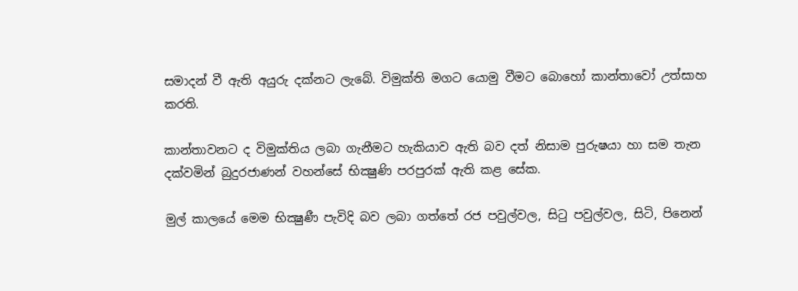සමාදන් වී ඇති අයුරු දක්නට ලැබේ. විමුක්ති මගට යොමු වීමට බොහෝ කාන්තාවෝ උත්සාහ කරති.

කාන්තාවනට ද විමුක්තිය ලබා ගැනීමට හැකියාව ඇති බව දත් නිසාම පුරුෂයා හා සම තැන දක්වමින් බුදුරජාණන් වහන්සේ භික්‍ෂුණි පරපුරක් ඇති කළ සේක.

මුල් කාලයේ මෙම භික්‍ෂුණී පැවිදි බව ලබා ගත්තේ රජ පවුල්වල, සිටු පවුල්වල, සිටි, පිනෙන්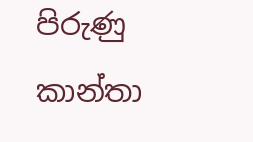පිරුණු කාන්තා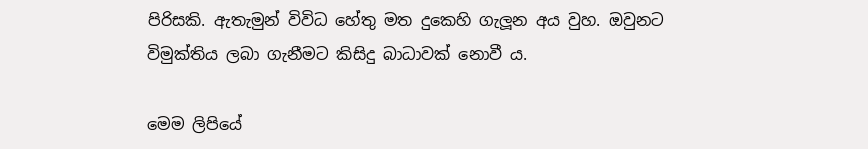පිරිසකි. ඇතැමුන් විවිධ හේතු මත දුකෙහි ගැලූන අය වුහ. ඔවුනට විමුක්තිය ලබා ගැනීමට කිසිදු බාධාවක් නොවී ය.

මෙම ලිපියේ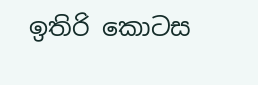ඉතිරි කොටස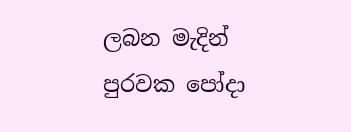ලබන මැදින් පුරවක පෝදා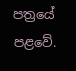පත්‍රයේ පළවේ.